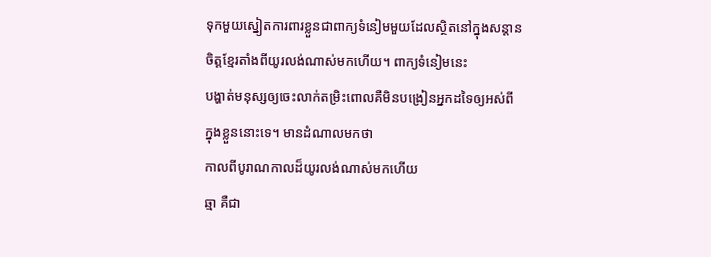ទុកមួយស្នៀតការពារខ្លួនជាពាក្យទំនៀមមួយដែលស្ថិតនៅក្នុងសន្តាន
ចិត្តខ្មែរតាំងពីយូរលង់ណាស់មកហើយ។ ពាក្យទំនៀមនេះ
បង្ហាត់មនុស្សឲ្យចេះលាក់តម្រិះពោលគឺមិនបង្រៀនអ្នកដទៃឲ្យអស់ពី
ក្នុងខ្លួននោះទេ។ មានដំណាលមកថា
កាលពីបូរាណកាលដ៏យូរលង់ណាស់មកហើយ
ឆ្មា គឺជា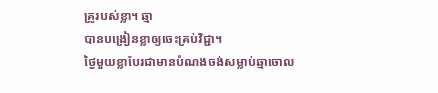គ្រូរបស់ខ្លា។ ឆ្មា
បានបង្រៀនខ្លាឲ្យចេះគ្រប់វិជ្ជា។
ថ្ងៃមួយខ្លាបែរជាមានបំណងចង់សម្លាប់ឆ្មាចោល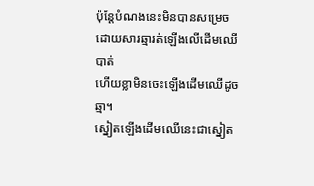ប៉ុន្តែបំណងនេះមិនបានសម្រេចដោយសារឆ្មារត់ឡើងលើដើមឈើបាត់
ហើយខ្លាមិនចេះឡើងដើមឈើដូចឆ្មា។
ស្នៀតឡើងដើមឈើនេះជាស្នៀត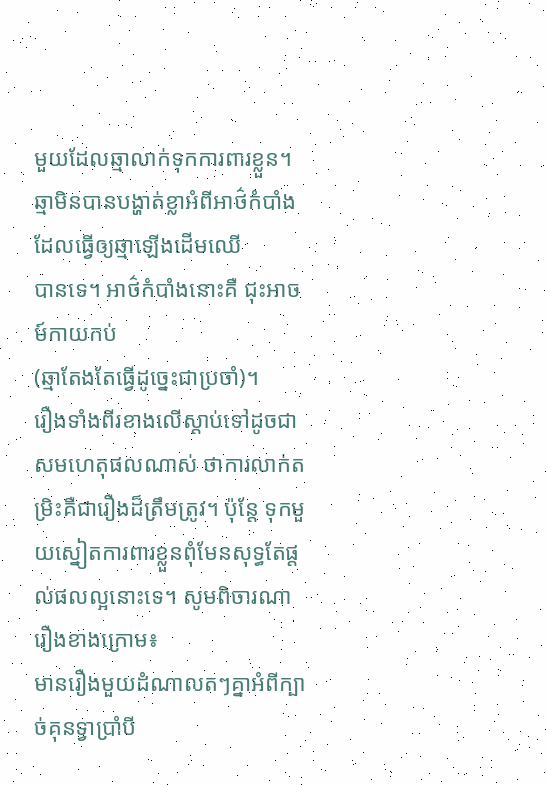មួយដែលឆ្មាលាក់ទុកការពារខ្លួន។
ឆ្មាមិនបានបង្ហាត់ខ្លាអំពីអាថ៌កំបាំងដែលធ្វើឲ្យឆ្មាឡើងដើមឈើ
បានទេ។ អាថ៌កំបាំងនោះគឺ ជុះអាចម៍កាយកប់
(ឆ្មាតែងតែធ្វើដូច្នេះជាប្រចាំ)។
រឿងទាំងពីរខាងលើស្តាប់ទៅដូចជាសមហេតុផលណាស់ ថាការលាក់តម្រិះគឺជារឿងដ៏ត្រឹមត្រូវ។ ប៉ុន្តែ ទុកមួយស្នៀតការពារខ្លួនពុំមែនសុទ្ធតែផ្តល់ផលល្អនោះទេ។ សូមពិចារណារឿងខាងក្រោម៖
មានរឿងមួយដំណាលតៗគ្នាអំពីក្បាច់គុនទ្វាប្រាំបី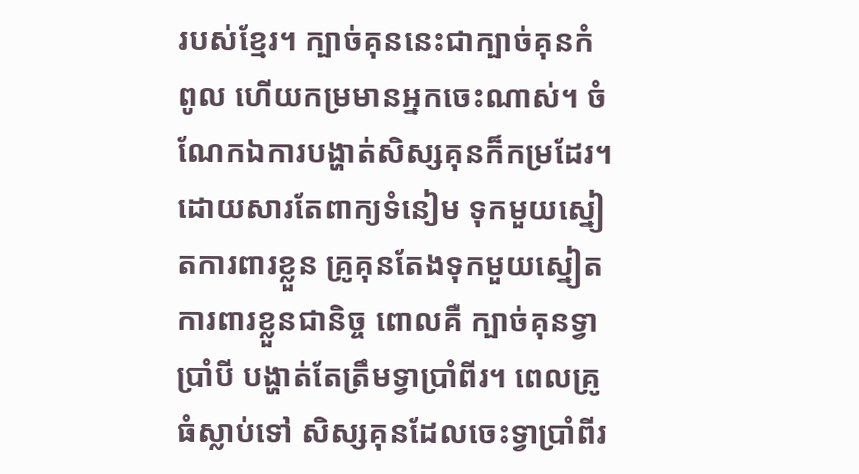របស់ខ្មែរ។ ក្បាច់គុននេះជាក្បាច់គុនកំពូល ហើយកម្រមានអ្នកចេះណាស់។ ចំណែកឯការបង្ហាត់សិស្សគុនក៏កម្រដែរ។ ដោយសារតែពាក្យទំនៀម ទុកមួយស្នៀតការពារខ្លួន គ្រូគុនតែងទុកមួយស្នៀតការពារខ្លួនជានិច្ច ពោលគឺ ក្បាច់គុនទ្វាប្រាំបី បង្ហាត់តែត្រឹមទ្វាប្រាំពីរ។ ពេលគ្រូធំស្លាប់ទៅ សិស្សគុនដែលចេះទ្វាប្រាំពីរ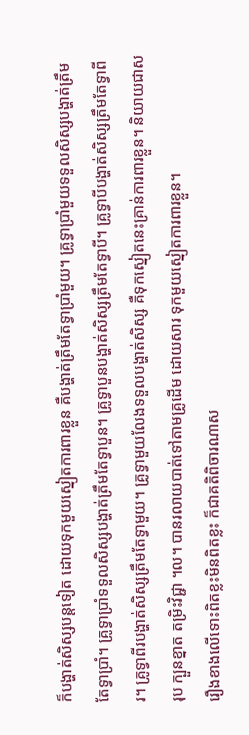ក៏បង្ហាត់សិស្សបន្តទៀត ដោយទុកមួយស្នៀតការពារខ្លួន គឺបង្ហាត់ត្រឹមតែទ្វាប្រាំមួយ។ គ្រូទ្វាប្រាំមួយទទួលសិស្សបង្ហាត់ត្រឹមតែទ្វាប្រាំ។ គ្រូទ្វាប្រាំទទួលសិស្សបង្ហាត់ត្រឹមតែទ្វាបួន។ គ្រូទ្វាបួនបង្ហាត់សិស្សត្រឹមតែទ្វាបី។ គ្រូទ្វាបីបង្ហាត់សិស្សត្រឹមតែទ្វាពីរ។ គ្រូទ្វាពីរបង្ហាត់សិស្សត្រឹមតែទ្វាមួយ។ គ្រូទ្វាមួយលែងទទួលបង្ហាត់សិស្ស គឺទុកស្នៀតនេះគ្រាន់ការពារខ្លួន។ និយាយជាសរុប ក្បួនខ្នាត តម្រិះវិជ្ជា ។ល។ បានរលាយបាត់ទៅតាមគ្រូដើម ដោយសារ ទុកមួយស្នៀតការពារខ្លួន។
រឿងខាងលើទោះពិតខ្លះមិនពិតខ្លះ ក៏ជាគតិពិចារណាស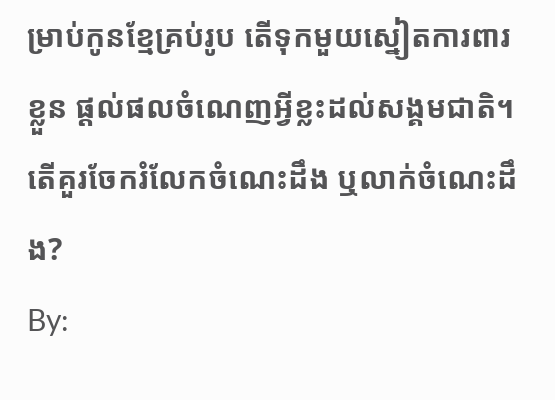ម្រាប់កូនខ្មែគ្រប់រូប តើទុកមួយស្នៀតការពារខ្លួន ផ្តល់ផលចំណេញអ្វីខ្លះដល់សង្គមជាតិ។ តើគួរចែករំលែកចំណេះដឹង ឬលាក់ចំណេះដឹង?
By: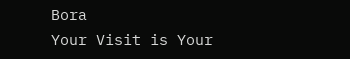Bora
Your Visit is Your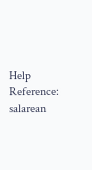Help
Reference: salarean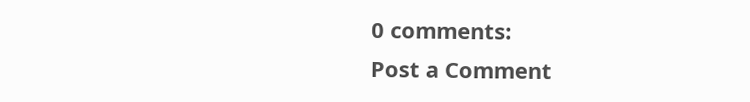0 comments:
Post a Comment